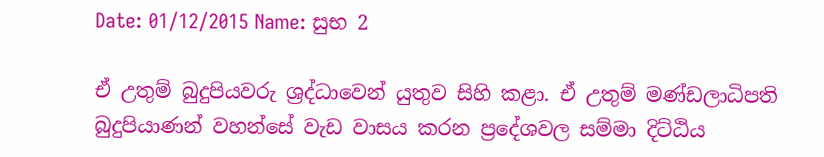Date: 01/12/2015 Name: සුභ 2

ඒ උතුම් බුදුපියවරු ශ්‍රද්ධාවෙන් යුතුව සිහි කළා. ඒ උතුම් මණ්ඩලාධිපති බුදුපියාණන් වහන්සේ වැඩ වාසය කරන ප්‍රදේශවල සම්මා දිට්ඨිය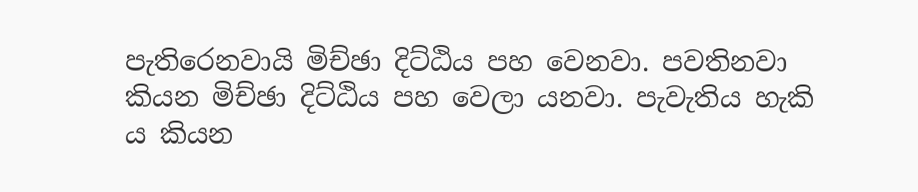පැතිරෙනවායි මිච්ඡා දිට්ඨිය පහ වෙනවා. පවතිනවා කියන මිච්ඡා දිට්ඨිය පහ වෙලා යනවා. පැවැතිය හැකි ය කියන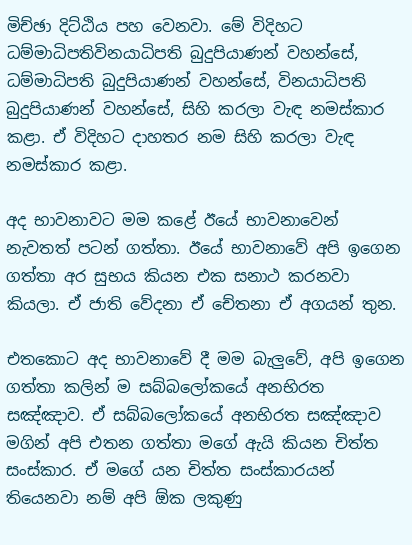මිච්ඡා දිට්ඨිය පහ වෙනවා. මේ විදිහට ධම්මාධිපතිවිනයාධිපති බුදුපියාණන් වහන්සේ, ධම්මාධිපති බුදුපියාණන් වහන්සේ, විනයාධිපති බුදුපියාණන් වහන්සේ, සිහි කරලා වැඳ නමස්කාර කළා. ඒ විදිහට දාහතර නම සිහි කරලා වැඳ නමස්කාර කළා.

අද භාවනාවට මම කළේ ඊයේ භාවනාවෙන් නැවතත් පටන් ගත්තා. ඊයේ භාවනාවේ අපි ඉගෙන ගත්තා අර සුභය කියන එක සනාථ කරනවා කියලා. ඒ ජාති වේදනා ඒ චේතනා ඒ අගයන් තුන.

එතකොට අද භාවනාවේ දී මම බැලුවේ, අපි ඉගෙන ගත්තා කලින් ම සබ්බලෝකයේ අනභිරත සඤ්ඤාව. ඒ සබ්බලෝකයේ අනභිරත සඤ්ඤාව මගින් අපි එතන ගත්තා මගේ ඇයි කියන චිත්ත සංස්කාර. ඒ මගේ යන චිත්ත සංස්කාරයන් තියෙනවා නම් අපි ඕක ලකුණු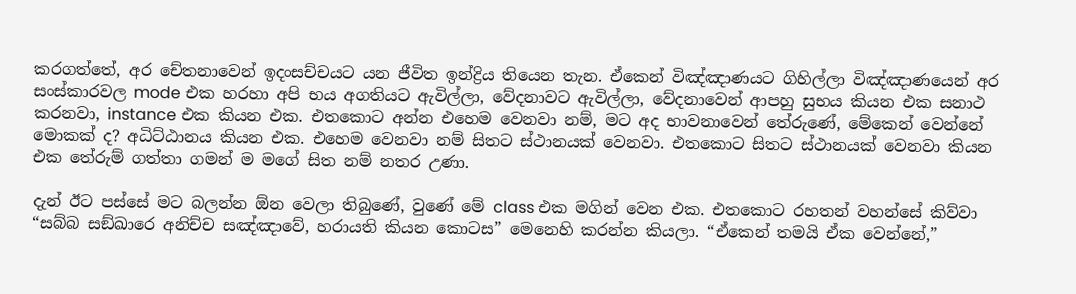කරගත්තේ, අර චේතනාවෙන් ඉදංසච්චයට යන ජීවිත ඉන්ද්‍රිය තියෙන තැන. ඒකෙන් විඤ්ඤාණයට ගිහිල්ලා විඤ්ඤාණයෙන් අර සංස්කාරවල mode එක හරහා අපි භය අගතියට ඇවිල්ලා, වේදනාවට ඇවිල්ලා, වේදනාවෙන් ආපහු සුභය කියන එක සනාථ කරනවා, instance එක කියන එක. එතකොට අන්න එහෙම වෙනවා නම්, මට අද භාවනාවෙන් තේරුණේ, මේකෙන් වෙන්නේ මොකක් ද? අධිට්ඨානය කියන එක. එහෙම වෙනවා නම් සිතට ස්ථානයක් වෙනවා. එතකොට සිතට ස්ථානයක් වෙනවා කියන එක තේරුම් ගත්තා ගමන් ම මගේ සිත නම් නතර උණා.

දැන් ඊට පස්සේ මට බලන්න ඕන වෙලා තිබුණේ, වුණේ මේ class එක මගින් වෙන එක. එතකොට රහතන් වහන්සේ කිව්වා “සබ්බ සඞ්‌ඛාරෙ අනිච්ච සඤ්ඤාවේ, හරායති කියන කොටස” මෙනෙහි කරන්න කියලා. “ඒකෙන් තමයි ඒක වෙන්නේ,”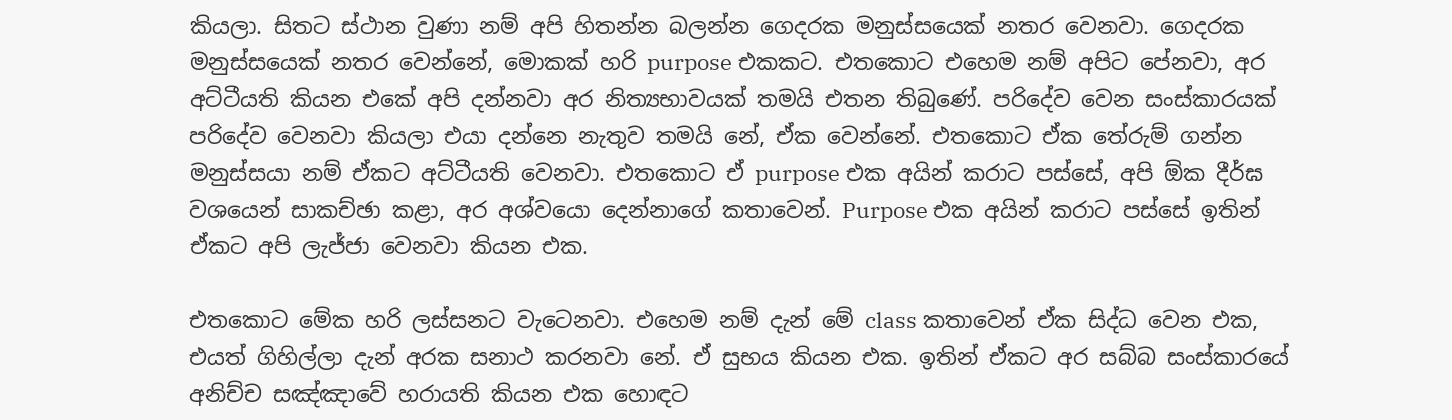කියලා. සිතට ස්ථාන වුණා නම් අපි හිතන්න බලන්න ගෙදරක මනුස්සයෙක් නතර වෙනවා. ගෙදරක මනුස්සයෙක් නතර වෙන්නේ, මොකක් හරි purpose එකකට. එතකොට එහෙම නම් අපිට පේනවා, අර අට්ටීයති කියන එකේ අපි දන්නවා අර නිත්‍යභාවයක් තමයි එතන තිබුණේ. පරිදේව වෙන සංස්කාරයක් පරිදේව වෙනවා කියලා එයා දන්නෙ නැතුව තමයි නේ, ඒක වෙන්නේ. එතකොට ඒක තේරුම් ගන්න මනුස්සයා නම් ඒකට අට්ටීයති වෙනවා. එතකොට ඒ purpose එක අයින් කරාට පස්සේ, අපි ඕක දීර්ඝ වශයෙන් සාකච්ඡා කළා, අර අශ්වයො දෙන්නාගේ කතාවෙන්. Purpose එක අයින් කරාට පස්සේ ඉතින් ඒකට අපි ලැජ්ජා වෙනවා කියන එක.

එතකොට මේක හරි ලස්සනට වැටෙනවා. එහෙම නම් දැන් මේ class කතාවෙන් ඒක සිද්ධ වෙන එක, එයත් ගිහිල්ලා දැන් අරක සනාථ කරනවා නේ. ඒ සුභය කියන එක. ඉතින් ඒකට අර සබ්බ සංස්කාරයේ අනිච්ච සඤ්ඤාවේ හරායති කියන එක හොඳට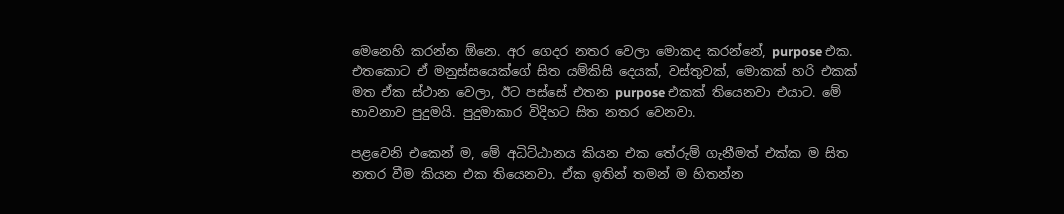මෙනෙහි කරන්න ඕනෙ. අර ගෙදර නතර වෙලා මොකද කරන්නේ, purpose එක. එතකොට ඒ මනුස්සයෙක්ගේ සිත යම්කිසි දෙයක්, වස්තුවක්, මොකක් හ‍රි එකක් මත ඒක ස්ථාන වෙලා, ඊට පස්සේ එතන purpose එකක් තියෙනවා එයාට. මේ භාවනාව පුදුමයි. පුදුමාකාර විදිහට සිත නතර වෙනවා.

පළවෙනි එකෙන් ම, මේ අධිට්ඨානය කියන එක තේරුම් ගැනීමත් එක්ක ම සිත නතර වීම කියන එක තියෙනවා. ඒක ඉතින් තමන් ම හිතන්න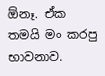ඕනෑ. ඒක තමයි මං කරපු භාවනාව.